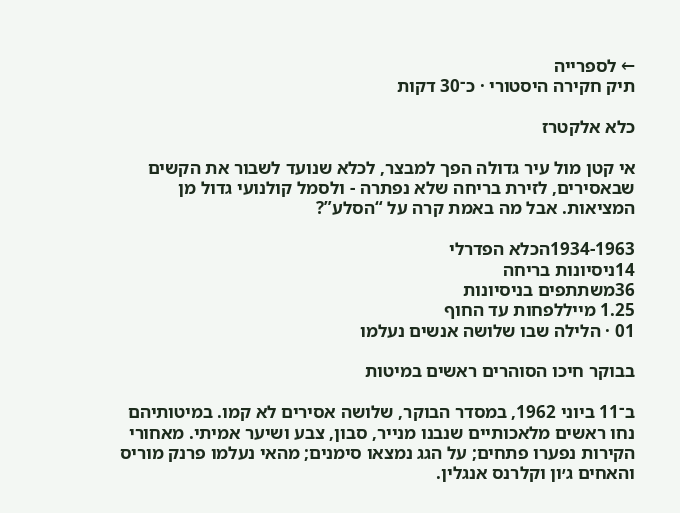← לספרייה
תיק חקירה היסטורי · כ־30 דקות

כלא אלקטרז

אי קטן מול עיר גדולה הפך למבצר, לכלא שנועד לשבור את הקשים שבאסירים, לזירת בריחה שלא נפתרה - ולסמל קולנועי גדול מן המציאות. אבל מה באמת קרה על “הסלע”?

1934-1963הכלא הפדרלי
14ניסיונות בריחה
36משתתפים בניסיונות
1.25 מייללפחות עד החוף
01 · הלילה שבו שלושה אנשים נעלמו

בבוקר חיכו הסוהרים ראשים במיטות

ב־11 ביוני 1962, במסדר הבוקר, שלושה אסירים לא קמו. במיטותיהם נחו ראשים מלאכותיים שנבנו מנייר, סבון, צבע ושיער אמיתי. מאחורי הקירות נפערו פתחים; על הגג נמצאו סימנים; מהאי נעלמו פרנק מוריס והאחים ג׳ון וקלרנס אנגלין.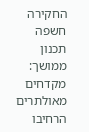החקירה חשפה תכנון ממושך: מקדחים מאולתרים הרחיבו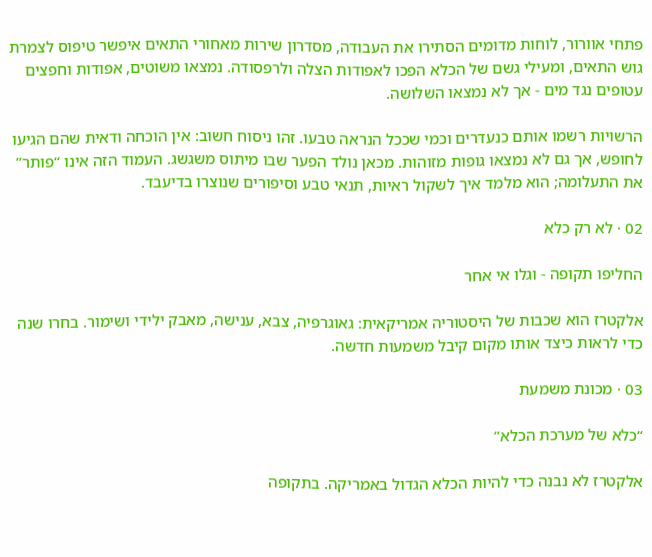פתחי אוורור, לוחות מדומים הסתירו את העבודה, מסדרון שירות מאחורי התאים איפשר טיפוס לצמרת גוש התאים, ומעילי גשם של הכלא הפכו לאפודות הצלה ולרפסודה. נמצאו משוטים, אפודות וחפצים עטופים נגד מים - אך לא נמצאו השלושה.

הרשויות רשמו אותם כנעדרים וכמי שככל הנראה טבעו. זהו ניסוח חשוב: אין הוכחה ודאית שהם הגיעו לחופש, אך גם לא נמצאו גופות מזוהות. מכאן נולד הפער שבו מיתוס משגשג. העמוד הזה אינו “פותר” את התעלומה; הוא מלמד איך לשקול ראיות, תנאי טבע וסיפורים שנוצרו בדיעבד.

02 · לא רק כלא

החליפו תקופה - וגלו אי אחר

אלקטרז הוא שכבות של היסטוריה אמריקאית: גאוגרפיה, צבא, ענישה, מאבק ילידי ושימור. בחרו שנה כדי לראות כיצד אותו מקום קיבל משמעות חדשה.

03 · מכונת משמעת

“כלא של מערכת הכלא”

אלקטרז לא נבנה כדי להיות הכלא הגדול באמריקה. בתקופה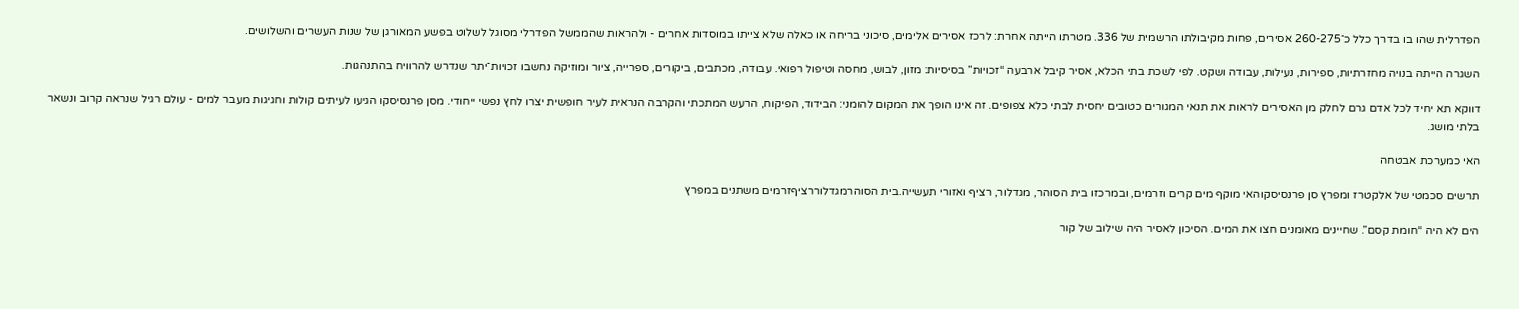הפדרלית שהו בו בדרך כלל כ־260-275 אסירים, פחות מקיבולתו הרשמית של 336. מטרתו הייתה אחרת: לרכז אסירים אלימים, סיכוני בריחה או כאלה שלא צייתו במוסדות אחרים - ולהראות שהממשל הפדרלי מסוגל לשלוט בפשע המאורגן של שנות העשרים והשלושים.

השגרה הייתה בנויה מחזרתיות, ספירות, נעילות, עבודה ושקט. לפי לשכת בתי הכלא, אסיר קיבל ארבעה “זכויות” בסיסיות: מזון, לבוש, מחסה וטיפול רפואי. עבודה, מכתבים, ביקורים, ספרייה, ציור ומוזיקה נחשבו זכויות־יתר שנדרש להרוויח בהתנהגות.

דווקא תא יחיד לכל אדם גרם לחלק מן האסירים לראות את תנאי המגורים כטובים יחסית לבתי כלא צפופים. זה אינו הופך את המקום להומני: הבידוד, הפיקוח, הרעש המתכתי והקרבה הנראית לעיר חופשית יצרו לחץ נפשי ייחודי. מסן פרנסיסקו הגיעו לעיתים קולות וחגיגות מעבר למים - עולם רגיל שנראה קרוב ונשאר בלתי מושג.

האי כמערכת אבטחה

תרשים סכמטי של אלקטרז ומפרץ סן פרנסיסקוהאי מוקף מים קרים וזרמים, ובמרכזו בית הסוהר, מגדלור, רציף ואזורי תעשייה.בית הסוהרמגדלוררציףזרמים משתנים במפרץ

הים לא היה “חומת קסם”. שחיינים מאומנים חצו את המים. הסיכון לאסיר היה שילוב של קור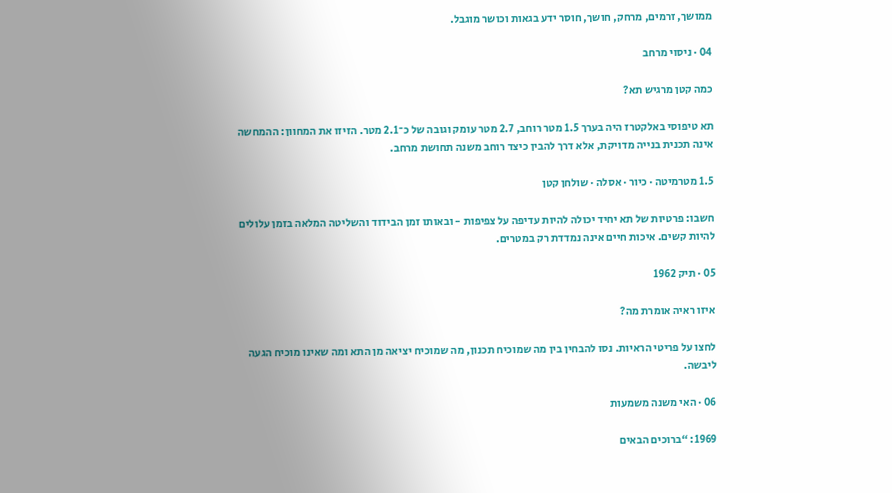ממושך, זרמים, מרחק, חושך, חוסר ידע בגאות וכושר מוגבל.

04 · ניסוי מרחב

כמה קטן מרגיש תא?

תא טיפוסי באלקטרז היה בערך 1.5 מטר רוחב, 2.7 מטר עומק וגובה של כ־2.1 מטר. הזיזו את המחוון: ההמחשה אינה תכנית בנייה מדויקת, אלא דרך להבין כיצד רוחב משנה תחושת מרחב.

1.5 מטרמיטה · כיור · אסלה · שולחן קטן

חשבו: פרטיות של תא יחיד יכולה להיות עדיפה על צפיפות - ובאותו זמן הבידוד והשליטה המלאה בזמן עלולים להיות קשים. איכות חיים אינה נמדדת רק במטרים.

05 · תיק 1962

איזו ראיה אומרת מה?

לחצו על פריטי הראיות. נסו להבחין בין מה שמוכיח תכנון, מה שמוכיח יציאה מן התא ומה שאינו מוכיח הגעה ליבשה.

06 · האי משנה משמעות

1969: “ברוכים הבאים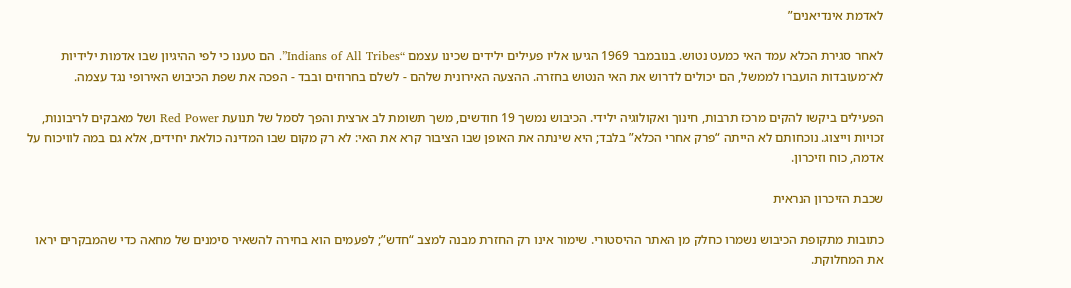לאדמת אינדיאנים”

לאחר סגירת הכלא עמד האי כמעט נטוש. בנובמבר 1969 הגיעו אליו פעילים ילידים שכינו עצמם “Indians of All Tribes”. הם טענו כי לפי ההיגיון שבו אדמות ילידיות לא־מעובדות הועברו לממשל, הם יכולים לדרוש את האי הנטוש בחזרה. ההצעה האירונית שלהם - לשלם בחרוזים ובבד - הפכה את שפת הכיבוש האירופי נגד עצמה.

הפעילים ביקשו להקים מרכז תרבות, חינוך ואקולוגיה ילידי. הכיבוש נמשך 19 חודשים, משך תשומת לב ארצית והפך לסמל של תנועת Red Power ושל מאבקים לריבונות, זכויות וייצוג. נוכחותם לא הייתה “פרק אחרי הכלא” בלבד; היא שינתה את האופן שבו הציבור קרא את האי: לא רק מקום שבו המדינה כולאת יחידים, אלא גם במה לוויכוח על אדמה, כוח וזיכרון.

שכבת הזיכרון הנראית

כתובות מתקופת הכיבוש נשמרו כחלק מן האתר ההיסטורי. שימור אינו רק החזרת מבנה למצב “חדש”; לפעמים הוא בחירה להשאיר סימנים של מחאה כדי שהמבקרים יראו את המחלוקת.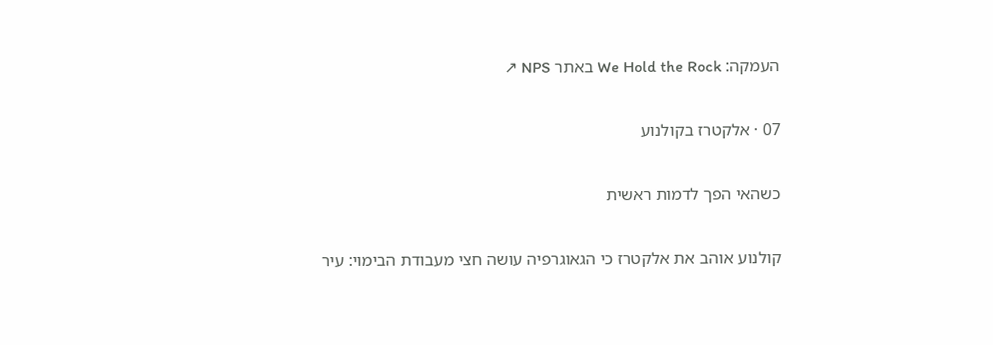העמקה: We Hold the Rock באתר NPS ↗

07 · אלקטרז בקולנוע

כשהאי הפך לדמות ראשית

קולנוע אוהב את אלקטרז כי הגאוגרפיה עושה חצי מעבודת הבימוי: עיר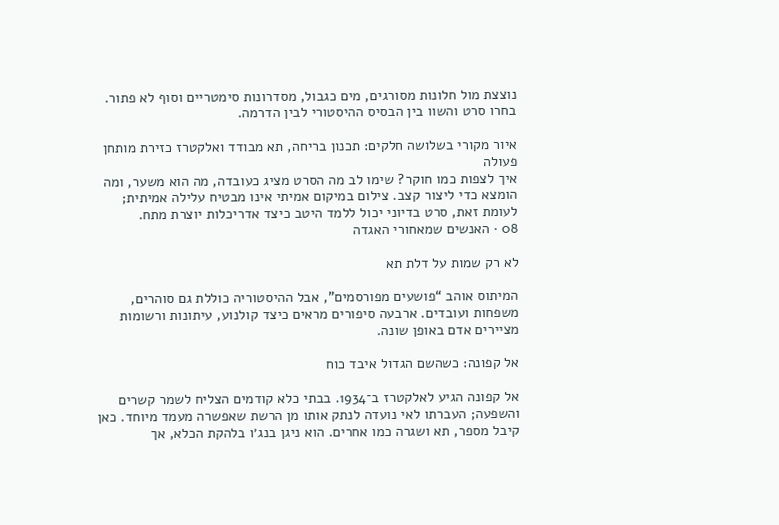נוצצת מול חלונות מסורגים, מים כגבול, מסדרונות סימטריים וסוף לא פתור. בחרו סרט והשוו בין הבסיס ההיסטורי לבין הדרמה.

איור מקורי בשלושה חלקים: תכנון בריחה, תא מבודד ואלקטרז כזירת מותחן פעולה
איך לצפות כמו חוקר? שימו לב מה הסרט מציג כעובדה, מה הוא משער, ומה הומצא כדי ליצור קצב. צילום במיקום אמיתי אינו מבטיח עלילה אמיתית; לעומת זאת, סרט בדיוני יכול ללמד היטב כיצד אדריכלות יוצרת מתח.
08 · האנשים שמאחורי האגדה

לא רק שמות על דלת תא

המיתוס אוהב “פושעים מפורסמים”, אבל ההיסטוריה כוללת גם סוהרים, משפחות ועובדים. ארבעה סיפורים מראים כיצד קולנוע, עיתונות ורשומות מציירים אדם באופן שונה.

אל קפונה: כשהשם הגדול איבד כוח

אל קפונה הגיע לאלקטרז ב־1934. בבתי כלא קודמים הצליח לשמר קשרים והשפעה; העברתו לאי נועדה לנתק אותו מן הרשת שאפשרה מעמד מיוחד. כאן קיבל מספר, תא ושגרה כמו אחרים. הוא ניגן בנג׳ו בלהקת הכלא, אך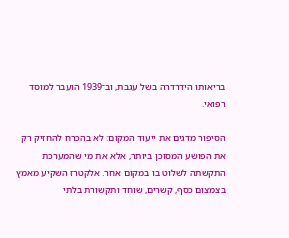בריאותו הידרדרה בשל עגבת, וב־1939 הועבר למוסד רפואי.

הסיפור מדגים את ייעוד המקום: לא בהכרח להחזיק רק את הפושע המסוכן ביותר, אלא את מי שהמערכת התקשתה לשלוט בו במקום אחר. אלקטרז השקיע מאמץ בצמצום כסף, קשרים, שוחד ותקשורת בלתי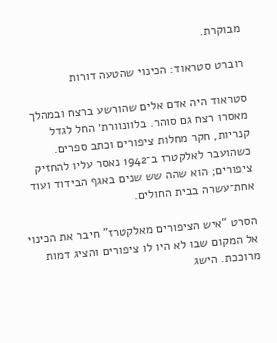מבוקרת.

רוברט סטראוד: הכינוי שהטעה דורות

סטראוד היה אדם אלים שהורשע ברצח ובמהלך מאסרו רצח גם סוהר. בלוונוורת׳ החל לגדל קנריות, חקר מחלות ציפורים וכתב ספרים. כשהועבר לאלקטרז ב־1942 נאסר עליו להחזיק ציפורים; הוא שהה שש שנים באגף הבידוד ועוד אחת־עשרה בבית החולים.

הסרט “איש הציפורים מאלקטרז” חיבר את הכינוי אל המקום שבו לא היו לו ציפורים והציג דמות מרוככת. הישג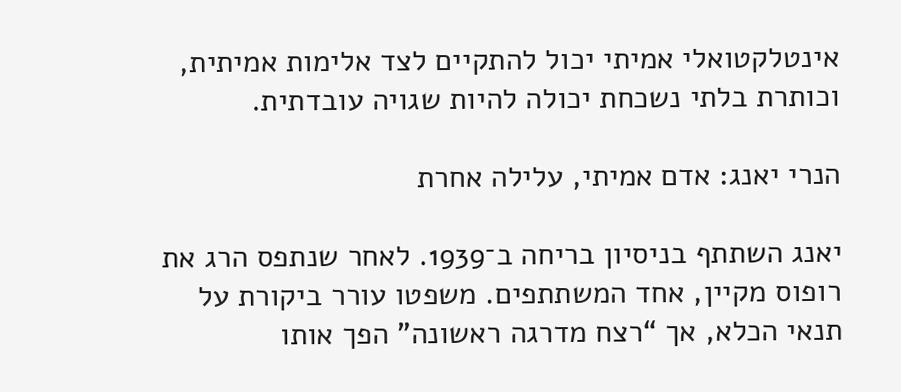אינטלקטואלי אמיתי יכול להתקיים לצד אלימות אמיתית, וכותרת בלתי נשכחת יכולה להיות שגויה עובדתית.

הנרי יאנג: אדם אמיתי, עלילה אחרת

יאנג השתתף בניסיון בריחה ב־1939. לאחר שנתפס הרג את רופוס מקיין, אחד המשתתפים. משפטו עורר ביקורת על תנאי הכלא, אך “רצח מדרגה ראשונה” הפך אותו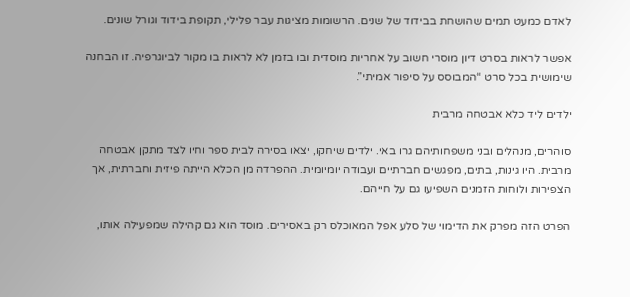לאדם כמעט תמים שהושחת בבידוד של שנים. הרשומות מציגות עבר פלילי, תקופת בידוד וגורל שונים.

אפשר לראות בסרט דיון מוסרי חשוב על אחריות מוסדית ובו בזמן לא לראות בו מקור לביוגרפיה. זו הבחנה שימושית בכל סרט “המבוסס על סיפור אמיתי”.

ילדים ליד כלא אבטחה מרבית

סוהרים, מנהלים ובני משפחותיהם גרו באי. ילדים שיחקו, יצאו בסירה לבית ספר וחיו לצד מתקן אבטחה מרבית. היו גינות, בתים, מפגשים חברתיים ועבודה יומיומית. ההפרדה מן הכלא הייתה פיזית וחברתית, אך הצפירות ולוחות הזמנים השפיעו גם על חייהם.

הפרט הזה מפרק את הדימוי של סלע אפל המאוכלס רק באסירים. מוסד הוא גם קהילה שמפעילה אותו,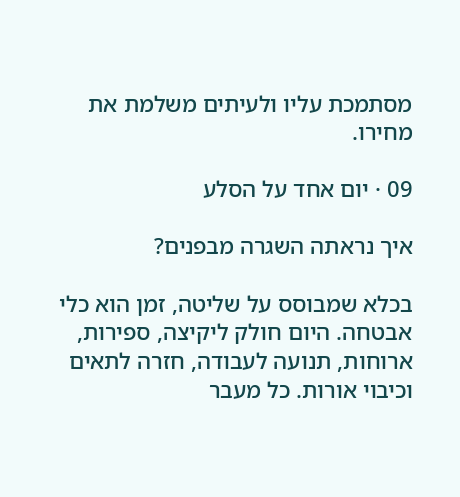מסתמכת עליו ולעיתים משלמת את מחירו.

09 · יום אחד על הסלע

איך נראתה השגרה מבפנים?

בכלא שמבוסס על שליטה, זמן הוא כלי אבטחה. היום חולק ליקיצה, ספירות, ארוחות, תנועה לעבודה, חזרה לתאים וכיבוי אורות. כל מעבר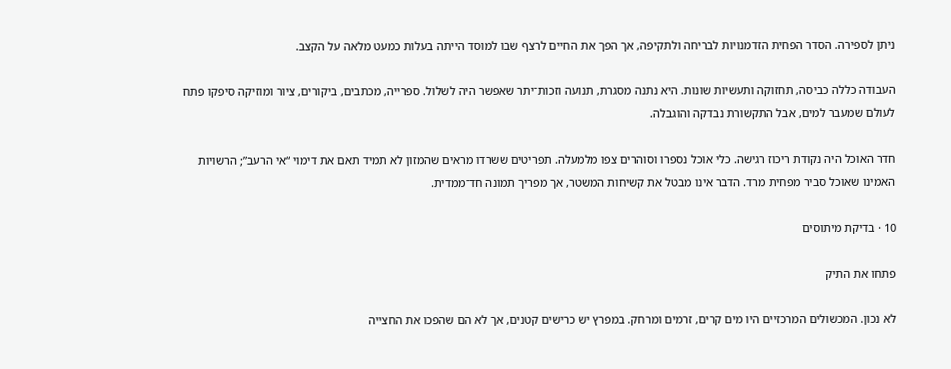ניתן לספירה. הסדר הפחית הזדמנויות לבריחה ולתקיפה, אך הפך את החיים לרצף שבו למוסד הייתה בעלות כמעט מלאה על הקצב.

העבודה כללה כביסה, תחזוקה ותעשיות שונות. היא נתנה מסגרת, תנועה וזכות־יתר שאפשר היה לשלול. ספרייה, מכתבים, ביקורים, ציור ומוזיקה סיפקו פתח לעולם שמעבר למים, אבל התקשורת נבדקה והוגבלה.

חדר האוכל היה נקודת ריכוז רגישה. כלי אוכל נספרו וסוהרים צפו מלמעלה. תפריטים ששרדו מראים שהמזון לא תמיד תאם את דימוי “אי הרעב”; הרשויות האמינו שאוכל סביר מפחית מרד. הדבר אינו מבטל את קשיחות המשטר, אך מפריך תמונה חד־ממדית.

10 · בדיקת מיתוסים

פתחו את התיק

לא נכון. המכשולים המרכזיים היו מים קרים, זרמים ומרחק. במפרץ יש כרישים קטנים, אך לא הם שהפכו את החצייה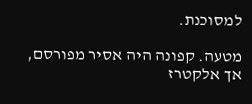למסוכנת.

מטעה. קפונה היה אסיר מפורסם, אך אלקטרז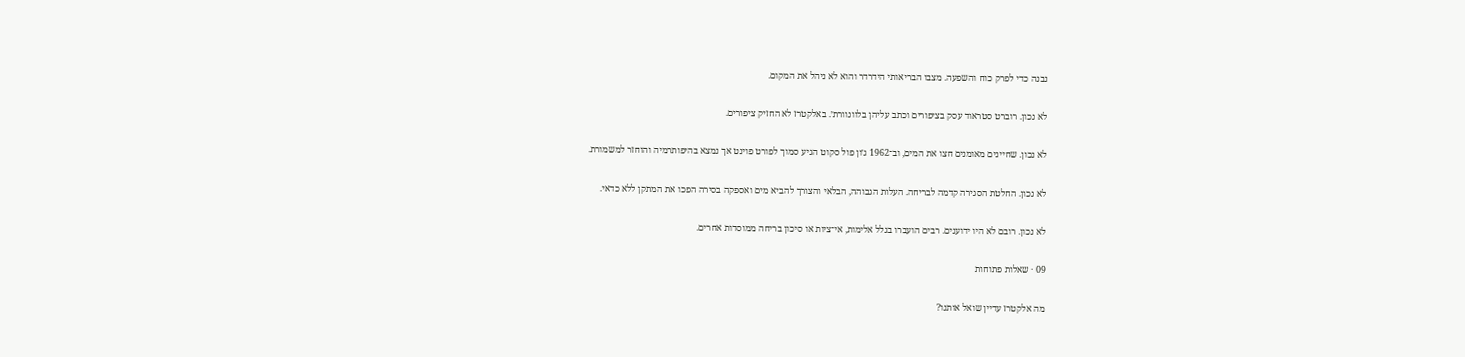נבנה כדי לפרק כוח והשפעה. מצבו הבריאותי הידרדר והוא לא ניהל את המקום.

לא נכון. רוברט סטראוד עסק בציפורים וכתב עליהן בלוונוורת׳. באלקטרז לא החזיק ציפורים.

לא נכון. שחיינים מאומנים חצו את המים, וב־1962 ג׳ון פול סקוט הגיע סמוך לפורט פוינט אך נמצא בהיפותרמיה והוחזר למשמורת.

לא נכון. החלטת הסגירה קדמה לבריחה. העלות הגבוהה, הבלאי והצורך להביא מים ואספקה בסירה הפכו את המתקן ללא כדאי.

לא נכון. רובם לא היו ידוענים. רבים הועברו בגלל אלימות, אי־ציות או סיכון בריחה ממוסדות אחרים.

09 · שאלות פתוחות

מה אלקטרז עדיין שואל אותנו?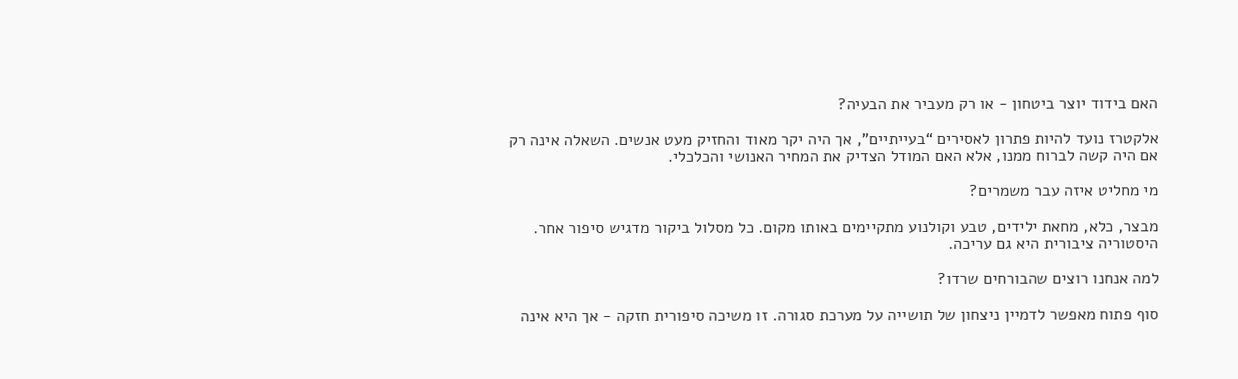האם בידוד יוצר ביטחון - או רק מעביר את הבעיה?

אלקטרז נועד להיות פתרון לאסירים “בעייתיים”, אך היה יקר מאוד והחזיק מעט אנשים. השאלה אינה רק אם היה קשה לברוח ממנו, אלא האם המודל הצדיק את המחיר האנושי והכלכלי.

מי מחליט איזה עבר משמרים?

מבצר, כלא, מחאת ילידים, טבע וקולנוע מתקיימים באותו מקום. כל מסלול ביקור מדגיש סיפור אחר. היסטוריה ציבורית היא גם עריכה.

למה אנחנו רוצים שהבורחים שרדו?

סוף פתוח מאפשר לדמיין ניצחון של תושייה על מערכת סגורה. זו משיכה סיפורית חזקה - אך היא אינה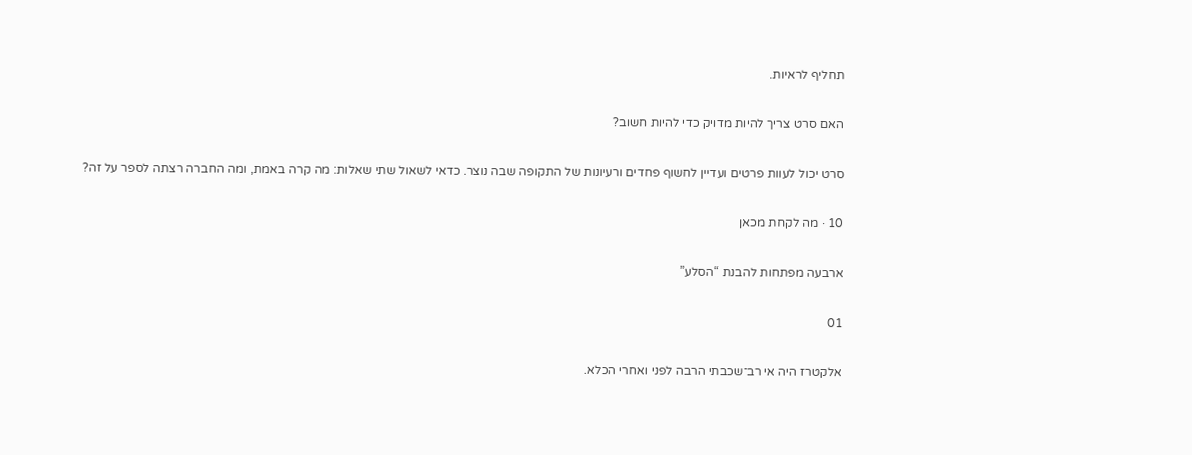תחליף לראיות.

האם סרט צריך להיות מדויק כדי להיות חשוב?

סרט יכול לעוות פרטים ועדיין לחשוף פחדים ורעיונות של התקופה שבה נוצר. כדאי לשאול שתי שאלות: מה קרה באמת, ומה החברה רצתה לספר על זה?

10 · מה לקחת מכאן

ארבעה מפתחות להבנת “הסלע”

01

אלקטרז היה אי רב־שכבתי הרבה לפני ואחרי הכלא.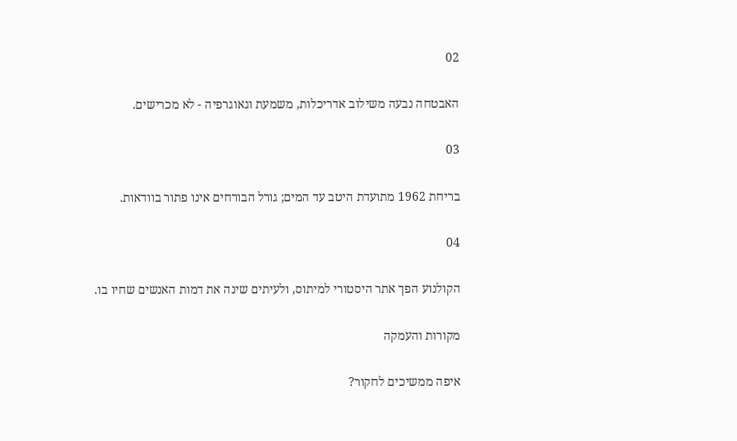02

האבטחה נבעה משילוב אדריכלות, משמעת וגאוגרפיה - לא מכרישים.

03

בריחת 1962 מתועדת היטב עד המים; גורל הבורחים אינו פתור בוודאות.

04

הקולנוע הפך אתר היסטורי למיתוס, ולעיתים שינה את דמות האנשים שחיו בו.

מקורות והעמקה

איפה ממשיכים לחקור?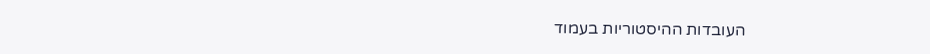העובדות ההיסטוריות בעמוד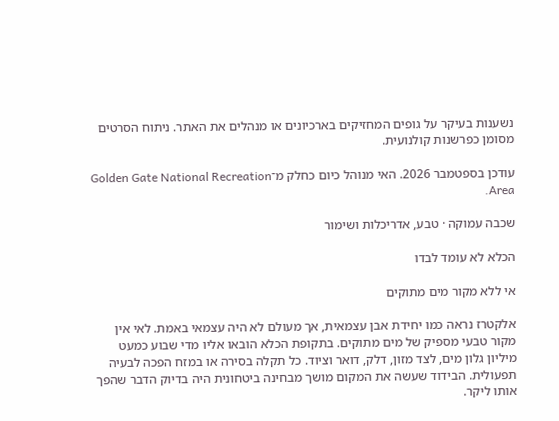נשענות בעיקר על גופים המחזיקים בארכיונים או מנהלים את האתר. ניתוח הסרטים מסומן כפרשנות קולנועית.

עודכן בספטמבר 2026. האי מנוהל כיום כחלק מ־Golden Gate National Recreation Area.

שכבה עמוקה · טבע, אדריכלות ושימור

הכלא לא עומד לבדו

אי ללא מקור מים מתוקים

אלקטרז נראה כמו יחידת אבן עצמאית, אך מעולם לא היה עצמאי באמת. לאי אין מקור טבעי מספיק של מים מתוקים. בתקופת הכלא הובאו אליו מדי שבוע כמעט מיליון גלון מים, לצד מזון, דלק, דואר וציוד. כל תקלה בסירה או במזח הפכה לבעיה תפעולית. הבידוד שעשה את המקום מושך מבחינה ביטחונית היה בדיוק הדבר שהפך אותו ליקר.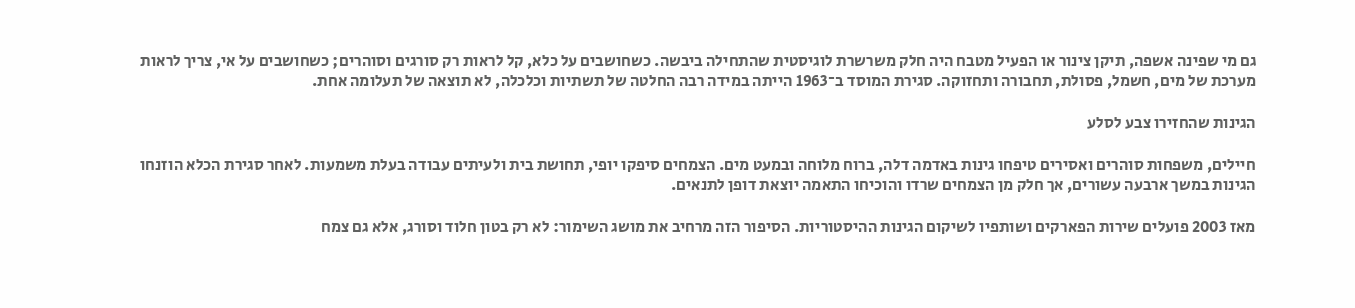גם מי שפינה אשפה, תיקן צינור או הפעיל מטבח היה חלק משרשרת לוגיסטית שהתחילה ביבשה. כשחושבים על כלא, קל לראות רק סורגים וסוהרים; כשחושבים על אי, צריך לראות מערכת של מים, חשמל, פסולת, תחבורה ותחזוקה. סגירת המוסד ב־1963 הייתה במידה רבה החלטה של תשתיות וכלכלה, לא תוצאה של תעלומה אחת.

הגינות שהחזירו צבע לסלע

חיילים, משפחות סוהרים ואסירים טיפחו גינות באדמה דלה, ברוח מלוחה ובמעט מים. הצמחים סיפקו יופי, תחושת בית ולעיתים עבודה בעלת משמעות. לאחר סגירת הכלא הוזנחו הגינות במשך ארבעה עשורים, אך חלק מן הצמחים שרדו והוכיחו התאמה יוצאת דופן לתנאים.

מאז 2003 פועלים שירות הפארקים ושותפיו לשיקום הגינות ההיסטוריות. הסיפור הזה מרחיב את מושג השימור: לא רק בטון חלוד וסורג, אלא גם צמח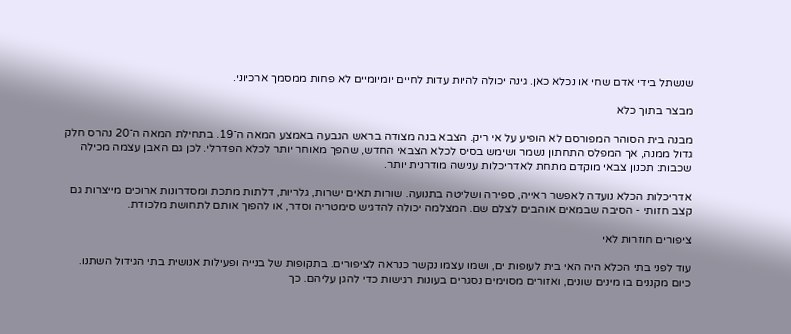שנשתל בידי אדם שחי או נכלא כאן. גינה יכולה להיות עדות לחיים יומיומיים לא פחות ממסמך ארכיוני.

מבצר בתוך כלא

מבנה בית הסוהר המפורסם לא הופיע על אי ריק. הצבא בנה מצודה בראש הגבעה באמצע המאה ה־19. בתחילת המאה ה־20 נהרס חלק גדול ממנה, אך המפלס התחתון נשמר ושימש בסיס לכלא הצבאי החדש, שהפך מאוחר יותר לכלא הפדרלי. לכן גם האבן עצמה מכילה שכבות: תכנון צבאי מוקדם מתחת לאדריכלות ענישה מודרנית יותר.

אדריכלות הכלא נועדה לאפשר ראייה, ספירה ושליטה בתנועה. שורות תאים ישרות, גלריות, דלתות מתכת ומסדרונות ארוכים מייצרות גם קצב חזותי - הסיבה שבמאים אוהבים לצלם שם. המצלמה יכולה להדגיש סימטריה וסדר, או להפוך אותם לתחושת מלכודת.

ציפורים חוזרות לאי

עוד לפני בתי הכלא היה האי בית לעופות ים, ושמו עצמו נקשר כנראה לציפורים. בתקופות של בנייה ופעילות אנושית בתי הגידול השתנו. כיום מקננים בו מינים שונים, ואזורים מסוימים נסגרים בעונות רגישות כדי להגן עליהם. כך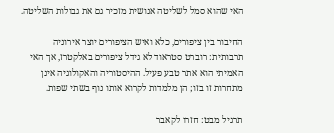האי שהוא סמל לשליטה אנושית מזכיר גם את גבולות השליטה.

החיבור בין ציפורים, כלא ואיש הציפורים יוצר אירוניה תרבותית: רוברט סטראוד לא גידל ציפורים באלקטרז, אך האי האמיתי הוא אתר טבע פעיל. ההיסטוריה והאקולוגיה אינן מתחרות זו בזו; הן מלמדות לקרוא אותו נוף בשתי שפות.

תרגיל מבט: חזרו לקאבר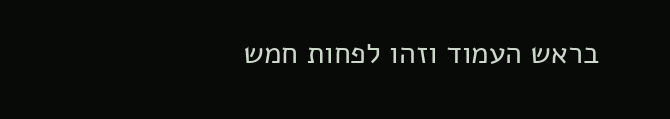בראש העמוד וזהו לפחות חמש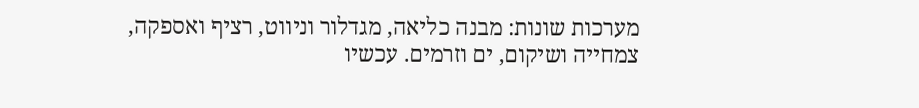מערכות שונות: מבנה כליאה, מגדלור וניווט, רציף ואספקה, צמחייה ושיקום, ים וזרמים. עכשיו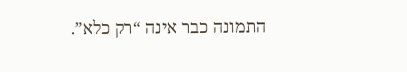התמונה כבר אינה “רק כלא”.